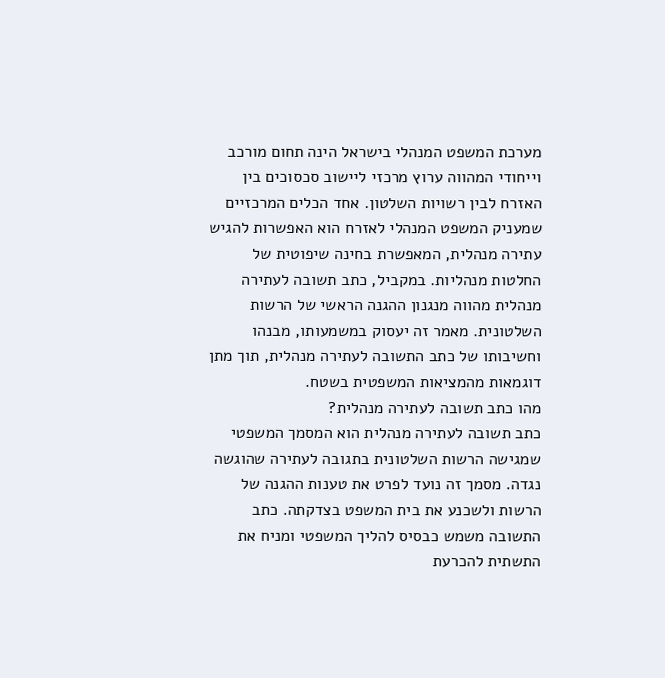מערכת המשפט המנהלי בישראל הינה תחום מורכב וייחודי המהווה ערוץ מרכזי ליישוב סכסוכים בין האזרח לבין רשויות השלטון. אחד הכלים המרכזיים שמעניק המשפט המנהלי לאזרח הוא האפשרות להגיש עתירה מנהלית, המאפשרת בחינה שיפוטית של החלטות מנהליות. במקביל, כתב תשובה לעתירה מנהלית מהווה מנגנון ההגנה הראשי של הרשות השלטונית. מאמר זה יעסוק במשמעותו, מבנהו וחשיבותו של כתב התשובה לעתירה מנהלית, תוך מתן דוגמאות מהמציאות המשפטית בשטח.
מהו כתב תשובה לעתירה מנהלית?
כתב תשובה לעתירה מנהלית הוא המסמך המשפטי שמגישה הרשות השלטונית בתגובה לעתירה שהוגשה נגדה. מסמך זה נועד לפרט את טענות ההגנה של הרשות ולשכנע את בית המשפט בצדקתה. כתב התשובה משמש כבסיס להליך המשפטי ומניח את התשתית להכרעת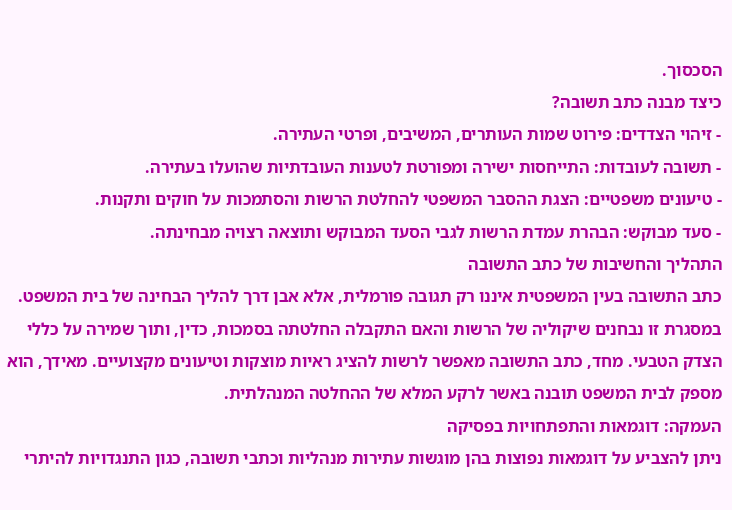הסכסוך.
כיצד מבנה כתב תשובה?
- זיהוי הצדדים: פירוט שמות העותרים, המשיבים, ופרטי העתירה.
- תשובה לעובדות: התייחסות ישירה ומפורטת לטענות העובדתיות שהועלו בעתירה.
- טיעונים משפטיים: הצגת ההסבר המשפטי להחלטת הרשות והסתמכות על חוקים ותקנות.
- סעד מבוקש: הבהרת עמדת הרשות לגבי הסעד המבוקש ותוצאה רצויה מבחינתה.
התהליך והחשיבות של כתב התשובה
כתב התשובה בעין המשפטית איננו רק תגובה פורמלית, אלא אבן דרך להליך הבחינה של בית המשפט. במסגרת זו נבחנים שיקוליה של הרשות והאם התקבלה החלטתה בסמכות, כדין, ותוך שמירה על כללי הצדק הטבעי. מחד, כתב התשובה מאפשר לרשות להציג ראיות מוצקות וטיעונים מקצועיים. מאידך, הוא מספק לבית המשפט תובנה באשר לרקע המלא של ההחלטה המנהלתית.
העמקה: דוגמאות והתפתחויות בפסיקה
ניתן להצביע על דוגמאות נפוצות בהן מוגשות עתירות מנהליות וכתבי תשובה, כגון התנגדויות להיתרי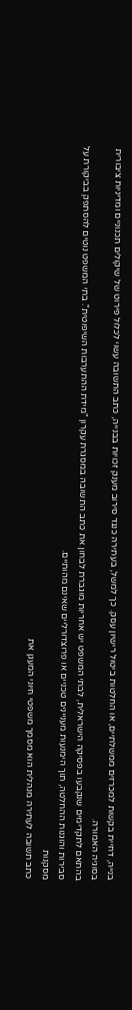בנייה, דחיית בקשות למכרזים ממשלתיים, או החלטות ביטול רישיון עסק. כך למשל, בעתירה כנגד סירוב מענק זכויות בבנייה, כתב התשובה עשוי לכלול פירוט של שיקולים תכנוניים ומדיניות ציבורית בסוגיה האמורה.
בהתאם לתקדימים שנקבעו בפסיקה הישראלית, לבתי המשפט יש אחריות מוגברת לבחון את כתב התשובה במסגרת עקרון "מידת ההתערבות השיפוטית". בתי המשפט נוטים להסתפק בביקורת על סבירות והוגנות ההחלטה, תוך הימנעות מעניינים טכניים או פרוצדורליים שאינם מהותיים.
מסקנות
כתב תשובה לעתירה מנהלית הוא מסמך משפטי חיוני המעגן את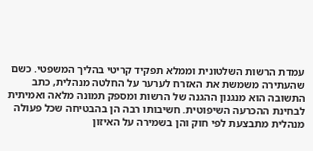עמדת הרשות השלטונית וממלא תפקיד קריטי בהליך המשפטי. כשם שהעתירה משמשת את האזרח לערער על החלטה מנהלית, כתב התשובה הוא מנגנון ההגנה של הרשות ומספק תמונה מלאה ואמיתית לבחינת ההכרעה השיפוטית. חשיבותו רבה הן בהבטיחה שכל פעולה מנהלית מתבצעת לפי חוק והן בשמירה על האיזון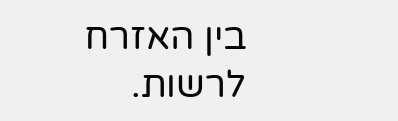בין האזרח לרשות.